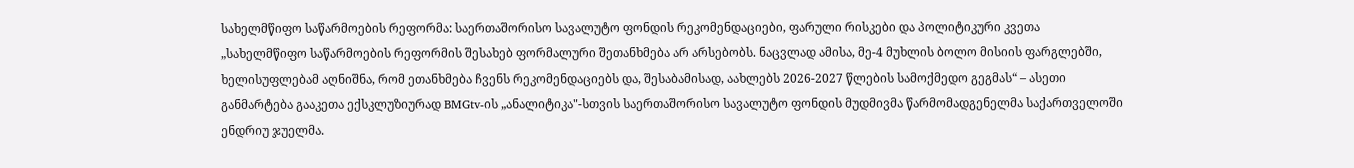სახელმწიფო საწარმოების რეფორმა: საერთაშორისო სავალუტო ფონდის რეკომენდაციები, ფარული რისკები და პოლიტიკური კვეთა
„სახელმწიფო საწარმოების რეფორმის შესახებ ფორმალური შეთანხმება არ არსებობს. ნაცვლად ამისა, მე-4 მუხლის ბოლო მისიის ფარგლებში, ხელისუფლებამ აღნიშნა, რომ ეთანხმება ჩვენს რეკომენდაციებს და, შესაბამისად, აახლებს 2026-2027 წლების სამოქმედო გეგმას“ – ასეთი განმარტება გააკეთა ექსკლუზიურად BMGtv-ის „ანალიტიკა"-სთვის საერთაშორისო სავალუტო ფონდის მუდმივმა წარმომადგენელმა საქართველოში ენდრიუ ჯუელმა.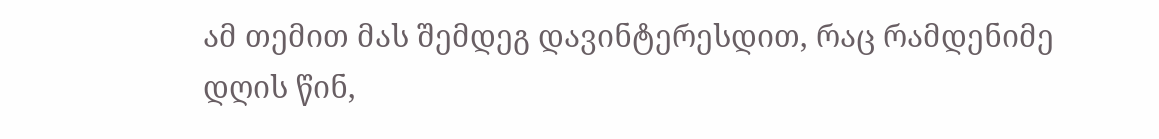ამ თემით მას შემდეგ დავინტერესდით, რაც რამდენიმე დღის წინ,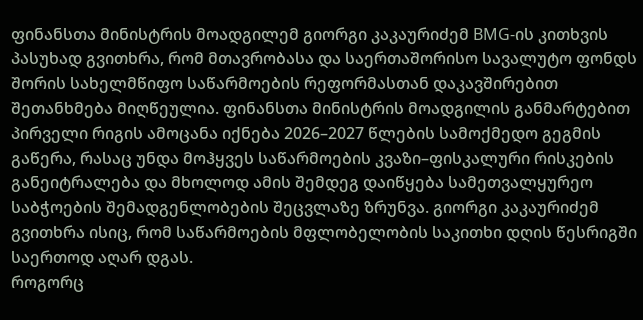ფინანსთა მინისტრის მოადგილემ გიორგი კაკაურიძემ BMG-ის კითხვის პასუხად გვითხრა, რომ მთავრობასა და საერთაშორისო სავალუტო ფონდს შორის სახელმწიფო საწარმოების რეფორმასთან დაკავშირებით შეთანხმება მიღწეულია. ფინანსთა მინისტრის მოადგილის განმარტებით პირველი რიგის ამოცანა იქნება 2026–2027 წლების სამოქმედო გეგმის გაწერა, რასაც უნდა მოჰყვეს საწარმოების კვაზი–ფისკალური რისკების განეიტრალება და მხოლოდ ამის შემდეგ დაიწყება სამეთვალყურეო საბჭოების შემადგენლობების შეცვლაზე ზრუნვა. გიორგი კაკაურიძემ გვითხრა ისიც, რომ საწარმოების მფლობელობის საკითხი დღის წესრიგში საერთოდ აღარ დგას.
როგორც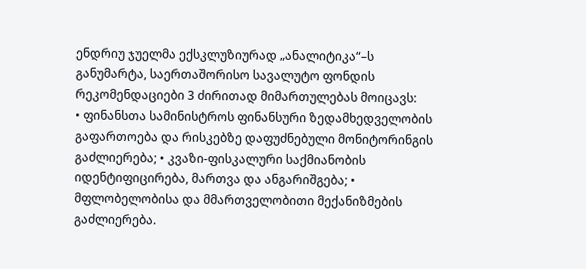ენდრიუ ჯუელმა ექსკლუზიურად „ანალიტიკა“–ს განუმარტა, საერთაშორისო სავალუტო ფონდის რეკომენდაციები 3 ძირითად მიმართულებას მოიცავს:
• ფინანსთა სამინისტროს ფინანსური ზედამხედველობის გაფართოება და რისკებზე დაფუძნებული მონიტორინგის გაძლიერება; • კვაზი-ფისკალური საქმიანობის იდენტიფიცირება, მართვა და ანგარიშგება; • მფლობელობისა და მმართველობითი მექანიზმების გაძლიერება.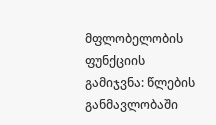მფლობელობის ფუნქციის გამიჯვნა: წლების განმავლობაში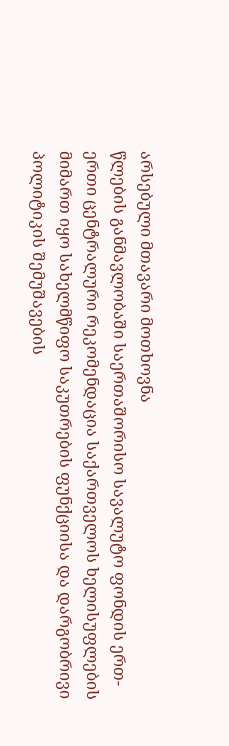არსებული მთავარი მოთხოვნა
წლების განმავლობაში საერთაშორისო სავალუტო ფონდის ერთ-ერთი ცენტრალური რეკომენდაცია საქართველოს ხელისუფლების მიმართ იყო სახელმწიფო საკუთრების ფუნქციისა და დარგობრივი პოლიტიკის შემუშავების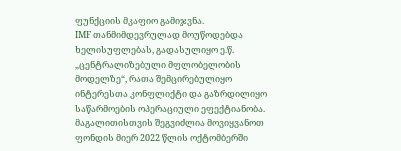ფუნქციის მკაფიო გამიჯვნა.
IMF თანმიმდევრულად მოუწოდებდა ხელისუფლებას, გადასულიყო ე.წ. „ცენტრალიზებული მფლობელობის მოდელზე“, რათა შემცირებულიყო ინტერესთა კონფლიქტი და გაზრდილიყო საწარმოების ოპერაციული ეფექტიანობა. მაგალითისთვის შეგვიძლია მოვიყვანოთ ფონდის მიერ 2022 წლის ოქტომბერში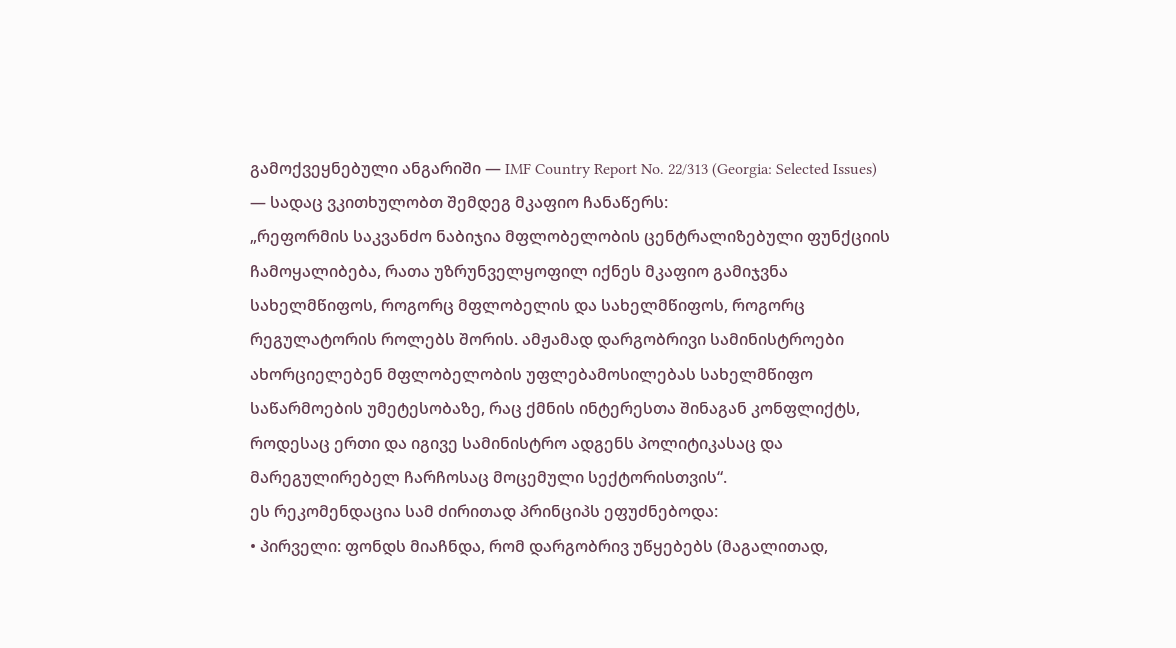გამოქვეყნებული ანგარიში — IMF Country Report No. 22/313 (Georgia: Selected Issues) — სადაც ვკითხულობთ შემდეგ მკაფიო ჩანაწერს:
„რეფორმის საკვანძო ნაბიჯია მფლობელობის ცენტრალიზებული ფუნქციის ჩამოყალიბება, რათა უზრუნველყოფილ იქნეს მკაფიო გამიჯვნა სახელმწიფოს, როგორც მფლობელის და სახელმწიფოს, როგორც რეგულატორის როლებს შორის. ამჟამად დარგობრივი სამინისტროები ახორციელებენ მფლობელობის უფლებამოსილებას სახელმწიფო საწარმოების უმეტესობაზე, რაც ქმნის ინტერესთა შინაგან კონფლიქტს, როდესაც ერთი და იგივე სამინისტრო ადგენს პოლიტიკასაც და მარეგულირებელ ჩარჩოსაც მოცემული სექტორისთვის“.
ეს რეკომენდაცია სამ ძირითად პრინციპს ეფუძნებოდა:
• პირველი: ფონდს მიაჩნდა, რომ დარგობრივ უწყებებს (მაგალითად,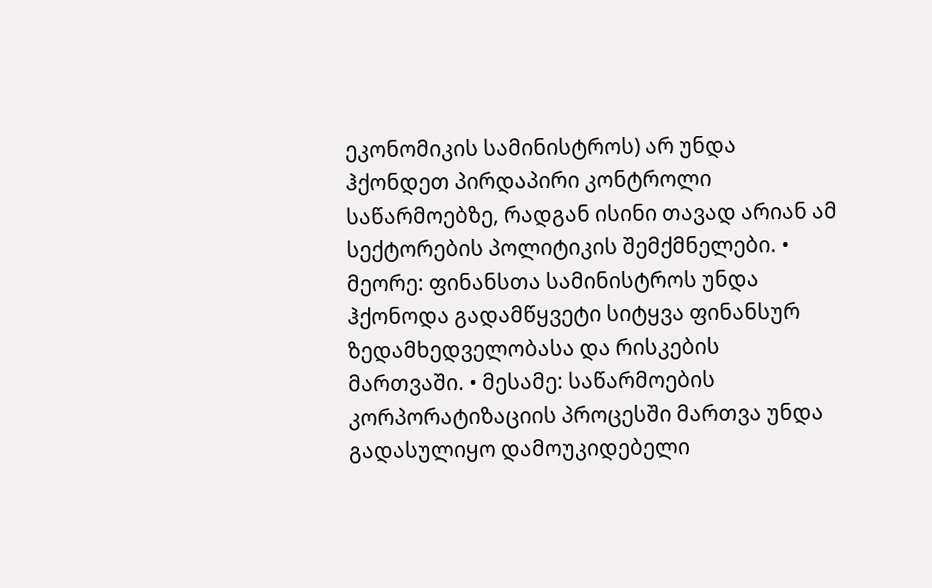ეკონომიკის სამინისტროს) არ უნდა ჰქონდეთ პირდაპირი კონტროლი საწარმოებზე, რადგან ისინი თავად არიან ამ სექტორების პოლიტიკის შემქმნელები. • მეორე: ფინანსთა სამინისტროს უნდა ჰქონოდა გადამწყვეტი სიტყვა ფინანსურ ზედამხედველობასა და რისკების მართვაში. • მესამე: საწარმოების კორპორატიზაციის პროცესში მართვა უნდა გადასულიყო დამოუკიდებელი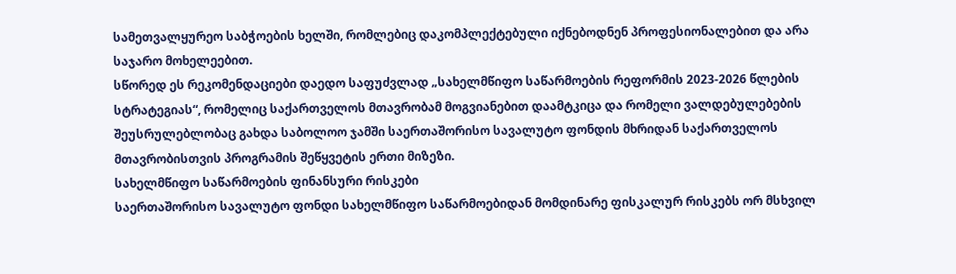სამეთვალყურეო საბჭოების ხელში, რომლებიც დაკომპლექტებული იქნებოდნენ პროფესიონალებით და არა საჯარო მოხელეებით.
სწორედ ეს რეკომენდაციები დაედო საფუძვლად „სახელმწიფო საწარმოების რეფორმის 2023-2026 წლების სტრატეგიას“, რომელიც საქართველოს მთავრობამ მოგვიანებით დაამტკიცა და რომელი ვალდებულებების შეუსრულებლობაც გახდა საბოლოო ჯამში საერთაშორისო სავალუტო ფონდის მხრიდან საქართველოს მთავრობისთვის პროგრამის შეწყვეტის ერთი მიზეზი.
სახელმწიფო საწარმოების ფინანსური რისკები
საერთაშორისო სავალუტო ფონდი სახელმწიფო საწარმოებიდან მომდინარე ფისკალურ რისკებს ორ მსხვილ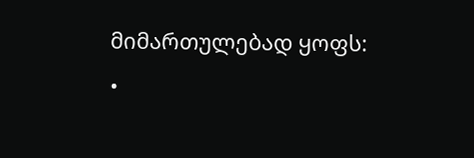მიმართულებად ყოფს:
•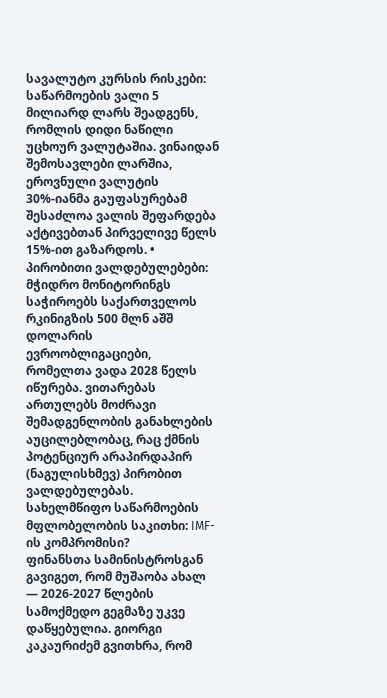სავალუტო კურსის რისკები: საწარმოების ვალი 5 მილიარდ ლარს შეადგენს, რომლის დიდი ნაწილი უცხოურ ვალუტაშია. ვინაიდან შემოსავლები ლარშია, ეროვნული ვალუტის 30%-იანმა გაუფასურებამ შესაძლოა ვალის შეფარდება აქტივებთან პირველივე წელს 15%-ით გაზარდოს. • პირობითი ვალდებულებები: მჭიდრო მონიტორინგს საჭიროებს საქართველოს რკინიგზის 500 მლნ აშშ დოლარის ევროობლიგაციები, რომელთა ვადა 2028 წელს იწურება. ვითარებას ართულებს მოძრავი შემადგენლობის განახლების აუცილებლობაც, რაც ქმნის პოტენციურ არაპირდაპირ (ნაგულისხმევ) პირობით ვალდებულებას.
სახელმწიფო საწარმოების მფლობელობის საკითხი: IMF-ის კომპრომისი?
ფინანსთა სამინისტროსგან გავიგეთ, რომ მუშაობა ახალ — 2026-2027 წლების სამოქმედო გეგმაზე უკვე დაწყებულია. გიორგი კაკაურიძემ გვითხრა, რომ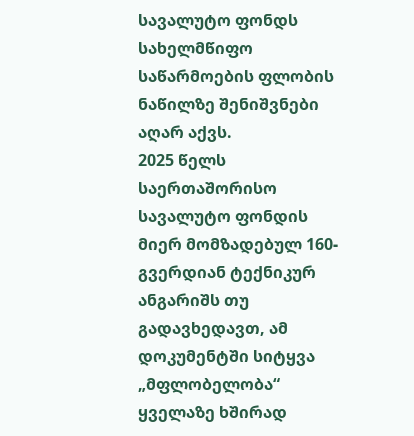სავალუტო ფონდს სახელმწიფო საწარმოების ფლობის ნაწილზე შენიშვნები აღარ აქვს.
2025 წელს საერთაშორისო სავალუტო ფონდის მიერ მომზადებულ 160-გვერდიან ტექნიკურ ანგარიშს თუ გადავხედავთ, ამ დოკუმენტში სიტყვა „მფლობელობა“ ყველაზე ხშირად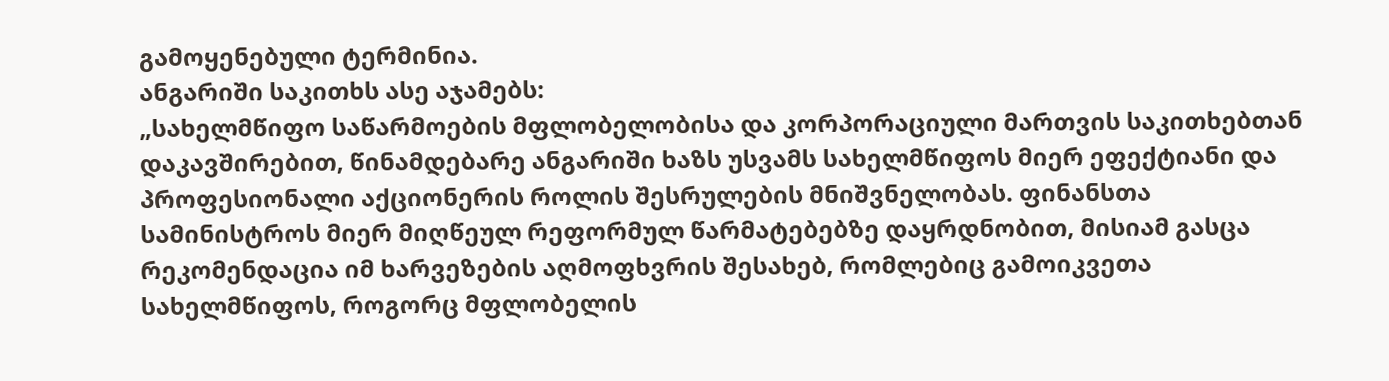გამოყენებული ტერმინია.
ანგარიში საკითხს ასე აჯამებს:
„სახელმწიფო საწარმოების მფლობელობისა და კორპორაციული მართვის საკითხებთან დაკავშირებით, წინამდებარე ანგარიში ხაზს უსვამს სახელმწიფოს მიერ ეფექტიანი და პროფესიონალი აქციონერის როლის შესრულების მნიშვნელობას. ფინანსთა სამინისტროს მიერ მიღწეულ რეფორმულ წარმატებებზე დაყრდნობით, მისიამ გასცა რეკომენდაცია იმ ხარვეზების აღმოფხვრის შესახებ, რომლებიც გამოიკვეთა სახელმწიფოს, როგორც მფლობელის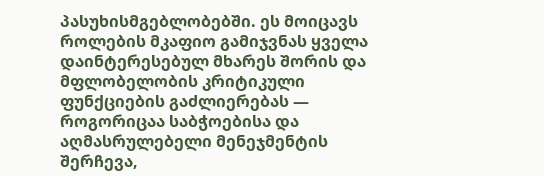პასუხისმგებლობებში. ეს მოიცავს როლების მკაფიო გამიჯვნას ყველა დაინტერესებულ მხარეს შორის და მფლობელობის კრიტიკული ფუნქციების გაძლიერებას — როგორიცაა საბჭოებისა და აღმასრულებელი მენეჯმენტის შერჩევა,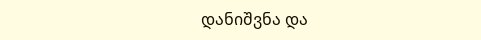დანიშვნა და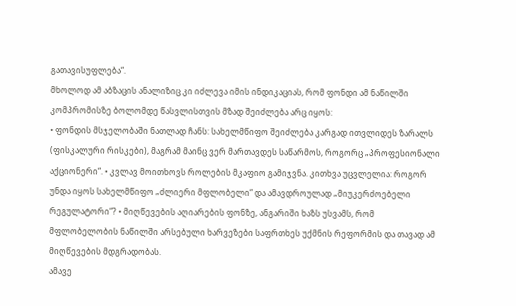გათავისუფლება“.
მხოლოდ ამ აბზაცის ანალიზიც კი იძლევა იმის ინდიკაციას, რომ ფონდი ამ ნაწილში კომპრომისზე ბოლომდე წასვლისთვის მზად შეიძლება არც იყოს:
• ფონდის მსჯელობაში ნათლად ჩანს: სახელმწიფო შეიძლება კარგად ითვლიდეს ზარალს (ფისკალური რისკები), მაგრამ მაინც ვერ მართავდეს საწარმოს, როგორც „პროფესიონალი აქციონერი“. • კვლავ მოითხოვს როლების მკაფიო გამიჯვნა. კითხვა უცვლელია: როგორ უნდა იყოს სახელმწიფო „ძლიერი მფლობელი“ და ამავდროულად „მიუკერძოებელი რეგულატორი“? • მიღწევების აღიარების ფონზე, ანგარიში ხაზს უსვამს, რომ მფლობელობის ნაწილში არსებული ხარვეზები საფრთხეს უქმნის რეფორმის და თავად ამ მიღწევების მდგრადობას.
ამავე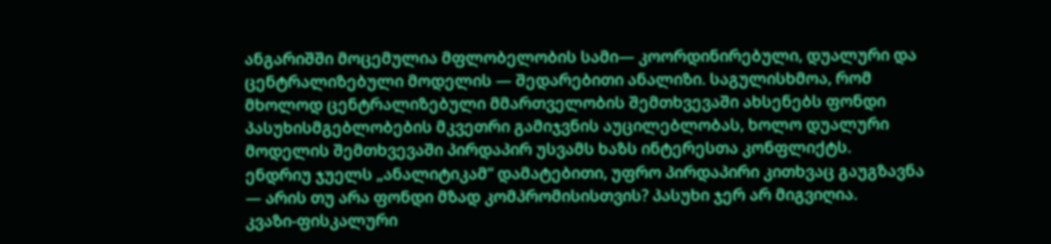ანგარიშში მოცემულია მფლობელობის სამი— კოორდინირებული, დუალური და ცენტრალიზებული მოდელის — შედარებითი ანალიზი. საგულისხმოა, რომ მხოლოდ ცენტრალიზებული მმართველობის შემთხვევაში ახსენებს ფონდი პასუხისმგებლობების მკვეთრი გამიჯვნის აუცილებლობას, ხოლო დუალური მოდელის შემთხვევაში პირდაპირ უსვამს ხაზს ინტერესთა კონფლიქტს.
ენდრიუ ჯუელს „ანალიტიკამ“ დამატებითი, უფრო პირდაპირი კითხვაც გაუგზავნა — არის თუ არა ფონდი მზად კომპრომისისთვის? პასუხი ჯერ არ მიგვიღია.
კვაზი-ფისკალური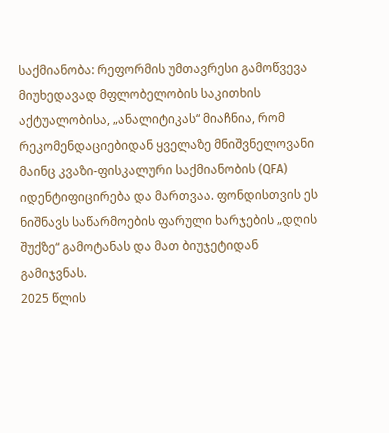საქმიანობა: რეფორმის უმთავრესი გამოწვევა
მიუხედავად მფლობელობის საკითხის აქტუალობისა, „ანალიტიკას“ მიაჩნია, რომ რეკომენდაციებიდან ყველაზე მნიშვნელოვანი მაინც კვაზი-ფისკალური საქმიანობის (QFA) იდენტიფიცირება და მართვაა. ფონდისთვის ეს ნიშნავს საწარმოების ფარული ხარჯების „დღის შუქზე“ გამოტანას და მათ ბიუჯეტიდან გამიჯვნას.
2025 წლის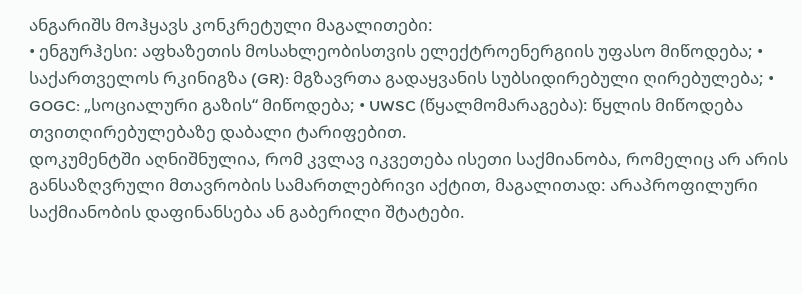ანგარიშს მოჰყავს კონკრეტული მაგალითები:
• ენგურჰესი: აფხაზეთის მოსახლეობისთვის ელექტროენერგიის უფასო მიწოდება; • საქართველოს რკინიგზა (GR): მგზავრთა გადაყვანის სუბსიდირებული ღირებულება; • GOGC: „სოციალური გაზის“ მიწოდება; • UWSC (წყალმომარაგება): წყლის მიწოდება თვითღირებულებაზე დაბალი ტარიფებით.
დოკუმენტში აღნიშნულია, რომ კვლავ იკვეთება ისეთი საქმიანობა, რომელიც არ არის განსაზღვრული მთავრობის სამართლებრივი აქტით, მაგალითად: არაპროფილური საქმიანობის დაფინანსება ან გაბერილი შტატები.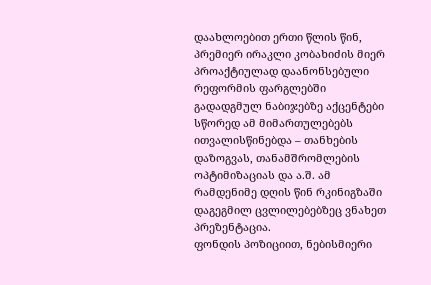დაახლოებით ერთი წლის წინ, პრემიერ ირაკლი კობახიძის მიერ პროაქტიულად დაანონსებული რეფორმის ფარგლებში გადადგმულ ნაბიჯებზე აქცენტები სწორედ ამ მიმართულებებს ითვალისწინებდა – თანხების დაზოგვას, თანამშრომლების ოპტიმიზაციას და ა.შ. ამ რამდენიმე დღის წინ რკინიგზაში დაგეგმილ ცვლილებებზეც ვნახეთ პრეზენტაცია.
ფონდის პოზიციით, ნებისმიერი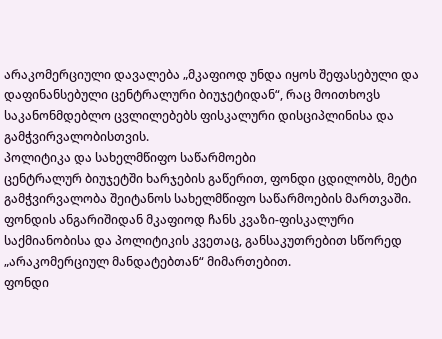არაკომერციული დავალება „მკაფიოდ უნდა იყოს შეფასებული და დაფინანსებული ცენტრალური ბიუჯეტიდან“, რაც მოითხოვს საკანონმდებლო ცვლილებებს ფისკალური დისციპლინისა და გამჭვირვალობისთვის.
პოლიტიკა და სახელმწიფო საწარმოები
ცენტრალურ ბიუჯეტში ხარჯების გაწერით, ფონდი ცდილობს, მეტი გამჭვირვალობა შეიტანოს სახელმწიფო საწარმოების მართვაში. ფონდის ანგარიშიდან მკაფიოდ ჩანს კვაზი-ფისკალური საქმიანობისა და პოლიტიკის კვეთაც, განსაკუთრებით სწორედ „არაკომერციულ მანდატებთან“ მიმართებით.
ფონდი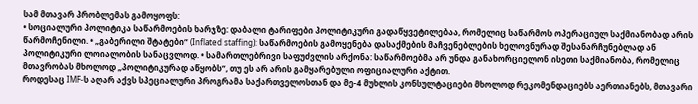სამ მთავარ პრობლემას გამოყოფს:
• სოციალური პოლიტიკა საწარმოების ხარჯზე: დაბალი ტარიფები პოლიტიკური გადაწყვეტილებაა, რომელიც საწარმოს ოპერაციულ საქმიანობად არის წარმოჩენილი. • „გაბერილი შტატები“ (Inflated staffing): საწარმოების გამოყენება დასაქმების მაჩვენებლების ხელოვნურად შესანარჩუნებლად ან პოლიტიკური ლოიალობის სანაცვლოდ. • სამართლებრივი საფუძვლის არქონა: საწარმოებმა არ უნდა განახორციელონ ისეთი საქმიანობა, რომელიც მთავრობას მხოლოდ „პოლიტიკურად აწყობს“, თუ ეს არ არის გამყარებული ოფიციალური აქტით.
როდესაც IMF-ს აღარ აქვს სპეციალური პროგრამა საქართველოსთან და მე-4 მუხლის კონსულტაციები მხოლოდ რეკომენდაციებს აერთიანებს, მთავარი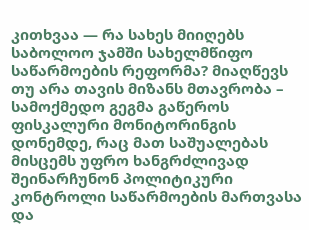კითხვაა — რა სახეს მიიღებს საბოლოო ჯამში სახელმწიფო საწარმოების რეფორმა? მიაღწევს თუ არა თავის მიზანს მთავრობა – სამოქმედო გეგმა გაწეროს ფისკალური მონიტორინგის დონემდე, რაც მათ საშუალებას მისცემს უფრო ხანგრძლივად შეინარჩუნონ პოლიტიკური კონტროლი საწარმოების მართვასა და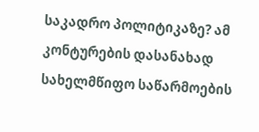საკადრო პოლიტიკაზე? ამ კონტურების დასანახად სახელმწიფო საწარმოების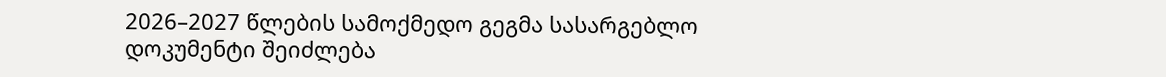2026–2027 წლების სამოქმედო გეგმა სასარგებლო დოკუმენტი შეიძლება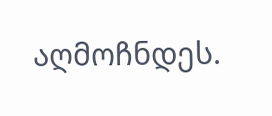აღმოჩნდეს.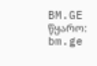BM.GE
წყარო: bm.ge